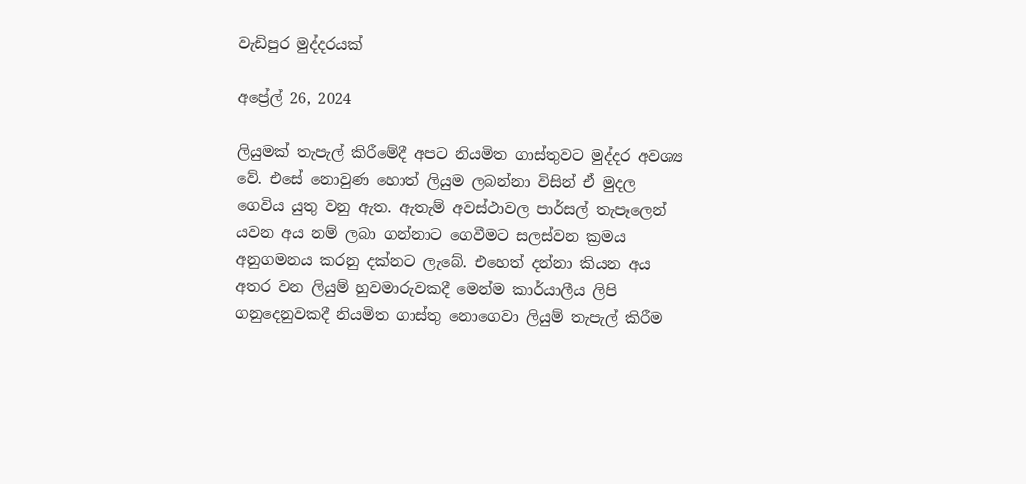වැඩිපුර මුද්දරයක්

අප්‍රේල් 26, 2024

ලියුමක් තැපැල් කිරීමේදී අපට නියමිත ගාස්තුවට මුද්දර අවශ්‍ය වේ. එසේ නොවුණ හොත් ලියුම ලබන්නා විසින් ඒ මුදල ගෙවිය යුතු වනු ඇත. ඇතැම් අවස්ථාවල පාර්සල් තැපෑලෙන් යවන අය නම් ලබා ගන්නාට ගෙවීමට සලස්වන ක්‍රමය අනුගමනය කරනු දක්නට ලැබේ. එහෙත් දන්නා කියන අය අතර වන ලියුම් හුවමාරුවකදී මෙන්ම කාර්යාලීය ලිපි ගනුදෙනුවකදී නියමිත ගාස්තු නොගෙවා ලියුම් තැපැල් කිරීම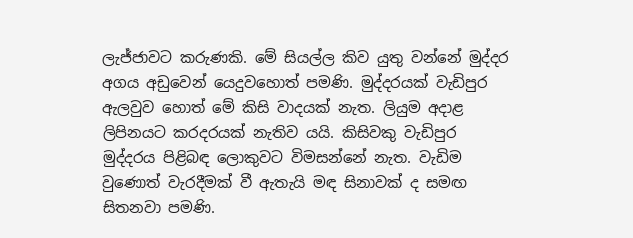ලැජ්ජාවට කරුණකි. මේ සියල්ල කිව යුතු වන්නේ මුද්දර අගය අඩුවෙන් යෙදුවහොත් පමණි. මුද්දරයක් වැඩිපුර ඇලවුව හොත් මේ කිසි වාදයක් නැත. ලියුම අදාළ ලිපිනයට කරදරයක් නැතිව යයි. කිසිවකු වැඩිපුර මුද්දරය පිළිබඳ ලොකුවට විමසන්නේ නැත. වැඩිම වුණොත් වැරදීමක් වී ඇතැයි මඳ සිනාවක් ද සමඟ සිතනවා පමණි.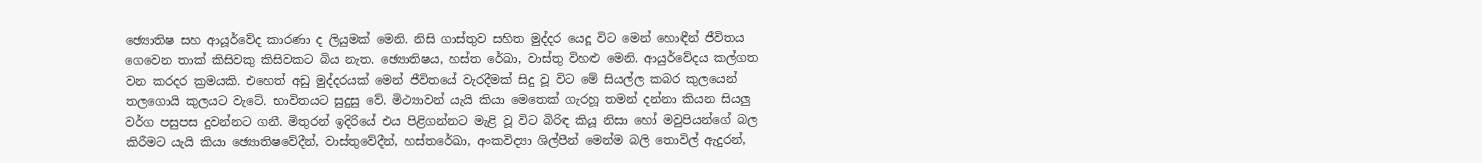ඡ්‍යොතිෂ සහ ආයූර්වේද කාරණා ද ලියුමක් මෙනි. නිසි ගාස්තුව සහිත මුද්දර යෙදූ විට මෙන් හොඳීන් ජීවිතය ගෙවෙන තාක් කිසිවකු කිසිවකට බිය නැත. ඡ්‍යොතිෂය, හස්ත රේඛා, වාස්තු විහළු මෙනි. ආයුර්වේදය කල්ගත වන කරදර ක්‍රමයකි. එහෙත් අඩු මුද්දරයක් මෙන් ජීවිතයේ වැරදීමක් සිදු වූ විට මේ සියල්ල කබර කුලයෙන් තලගොයි කුලයට වැටේ. භාවිතයට සුදුසු වේ. මිථ්‍යාවන් යැයි කියා මෙතෙක් ගැරහූ තමන් දන්නා කියන සියලු වර්ග පසුපස දුවන්නට ගනී. මිතුරන් ඉදිරියේ එය පිළිගන්නට මැළි වූ විට බිරිඳ කියූ නිසා හෝ මවුපියන්ගේ බල කිරීමට යැයි කියා ඡ්‍යොතිෂවේදීන්, වාස්තුවේදීන්, හස්තරේඛා, අංකවිද්‍යා ශිල්පීන් මෙන්ම බලි තොවිල් ඇදුරන්,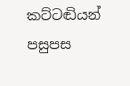කට්ටඬියන් පසුපස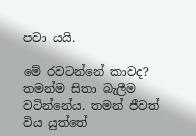පවා යයි.

මේ රවටන්නේ කාවද? තමන්ම සිතා බැලීම වටින්නේය. තමන් ජීවත් විය යුත්තේ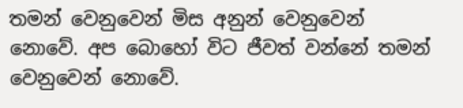තමන් වෙනුවෙන් මිස අනුන් වෙනුවෙන් නොවේ. අප බොහෝ විට ජීවත් වන්නේ තමන් වෙනුවෙන් නොවේ.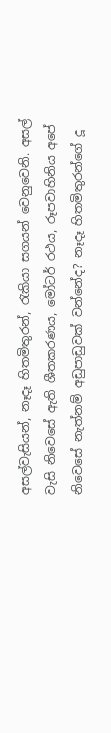අසල්වැසියන්, නෑදෑ හිතමිතුරන්, රැකියා සගයන් වෙනුවෙනි. අසල් වැසි නිවෙසේ ඇති ශීතකරණය, මෝටර් රථය, රූපවාහිනිය අපේ නිවෙසේ නැත්නම් අඩුපාඩුවක් වන්නේද? නෑදෑ හිතමිතුරන්ගේ දූ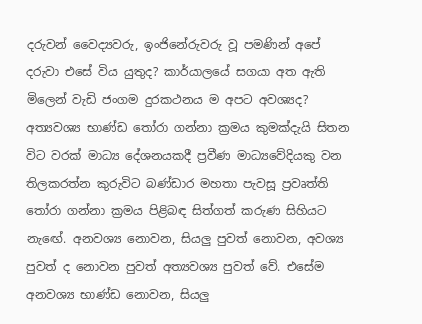දරුවන් වෛද්‍යවරු, ඉංජිනේරුවරු වූ පමණින් අපේ දරුවා එසේ විය යුතුද? කාර්යාලයේ සගයා අත ඇති මිලෙන් වැඩි ජංගම දුරකථනය ම අපට අවශ්‍යද? අත්‍යවශ්‍ය භාණ්ඩ තෝරා ගන්නා ක්‍රමය කුමක්දැයි සිතන විට වරක් මාධ්‍ය දේශනයකදී ප්‍රවීණ මාධ්‍යවේදියකු වන තිලකරත්න කුරුවිට බණ්ඩාර මහතා පැවසූ ප්‍රවෘත්ති තෝරා ගන්නා ක්‍රමය පිළිබඳ සිත්ගත් කරුණ සිහියට නැඟේ. අනවශ්‍ය නොවන, සියලු පුවත් නොවන, අවශ්‍ය පුවත් ද නොවන පුවත් අත්‍යවශ්‍ය පුවත් වේ. එසේම අනවශ්‍ය භාණ්ඩ නොවන, සියලු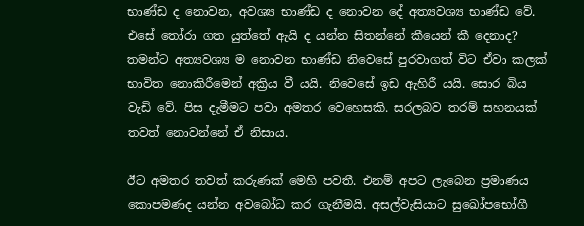භාණ්ඩ ද නොවන, අවශ්‍ය භාණ්ඩ ද නොවන දේ අත්‍යවශ්‍ය භාණ්ඩ වේ. එසේ තෝරා ගත යුත්තේ ඇයි ද යන්න සිතන්නේ කීයෙන් කී දෙනාද? තමන්ට අත්‍යවශ්‍ය ම නොවන භාණ්ඩ නිවෙසේ පුරවාගත් විට ඒවා කලක් භාවිත නොකිරීමෙන් අක්‍රිය වී යයි. නිවෙසේ ඉඩ ඇහිරී යයි. සොර බිය වැඩි වේ. පිස දැමීමට පවා අමතර වෙහෙසකි. සරලබව තරම් සහනයක් තවත් නොවන්නේ ඒ නිසාය.

ඊට අමතර තවත් කරුණක් මෙහි පවතී. එනම් අපට ලැබෙන ප්‍රමාණය කොපමණද යන්න අවබෝධ කර ගැනීමයි. අසල්වැසියාට සුඛෝපභෝගී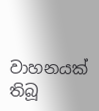වාහනයක් තිබූ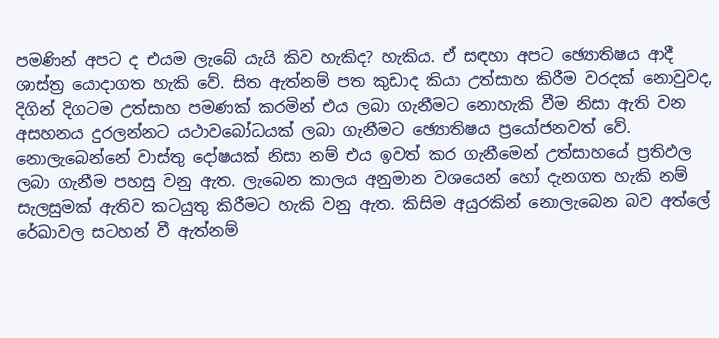පමණින් අපට ද එයම ලැබේ යැයි කිව හැකිද? හැකිය. ඒ සඳහා අපට ඡ්‍යොතිෂය ආදී ශාස්ත්‍ර යොදාගත හැකි වේ. සිත ඇත්නම් පත කුඩාද කියා උත්සාහ කිරීම වරදක් නොවුවද, දිගින් දිගටම උත්සාහ පමණක් කරමින් එය ලබා ගැනීමට නොහැකි වීම නිසා ඇති වන අසහනය දුරලන්නට යථාවබෝධයක් ලබා ගැනීමට ඡ්‍යොතිෂය ප්‍රයෝජනවත් වේ. නොලැබෙන්නේ වාස්තු දෝෂයක් නිසා නම් එය ඉවත් කර ගැනීමෙන් උත්සාහයේ ප්‍රතිඵල ලබා ගැනීම පහසු වනු ඇත. ලැබෙන කාලය අනුමාන වශයෙන් හෝ දැනගත හැකි නම් සැලසුමක් ඇතිව කටයුතු කිරීමට හැකි වනු ඇත. කිසිම අයුරකින් නොලැබෙන බව අත්ලේ රේඛාවල සටහන් වී ඇත්නම්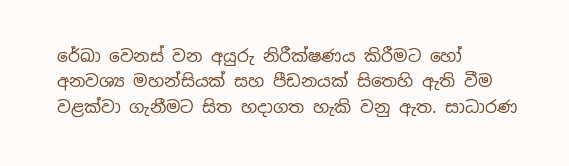රේඛා වෙනස් වන අයුරු නිරීක්ෂණය කිරීමට හෝ අනවශ්‍ය මහන්සියක් සහ පීඩනයක් සිතෙහි ඇති වීම වළක්වා ගැනීමට සිත හදාගත හැකි වනු ඇත. සාධාරණ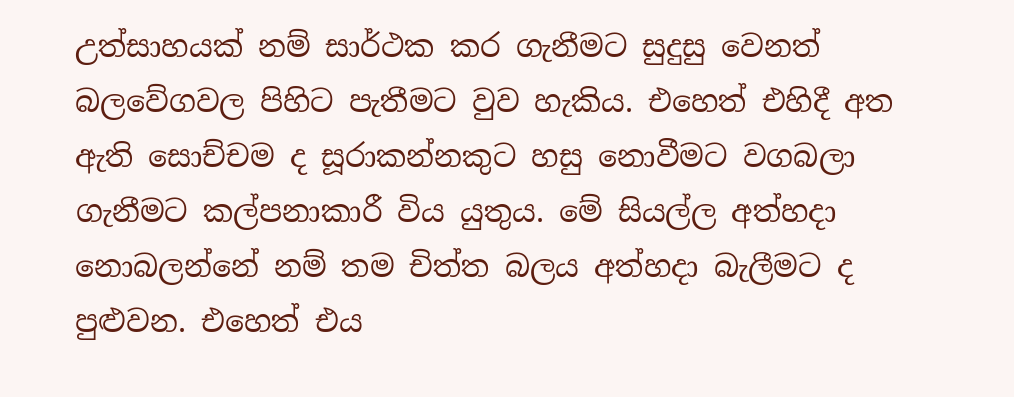උත්සාහයක් නම් සාර්ථක කර ගැනීමට සුදුසු වෙනත් බලවේගවල පිහිට පැතීමට වුව හැකිය. එහෙත් එහිදී අත ඇති සොච්චම ද සූරාකන්නකුට හසු නොවීමට වගබලා ගැනීමට කල්පනාකාරී විය යුතුය. මේ සියල්ල අත්හදා නොබලන්නේ නම් තම චිත්ත බලය අත්හදා බැලීමට ද පුළුවන. එහෙත් එය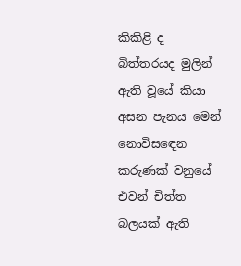කිකිළි ද බිත්තරයද මුලින් ඇති වූයේ කියා අසන පැනය මෙන් නොවිසඳෙන කරුණක් වනුයේ එවන් චිත්ත බලයක් ඇති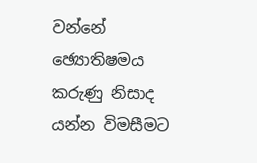වන්නේ ඡ්‍යොතිෂමය කරුණු නිසාද යන්න විමසීමට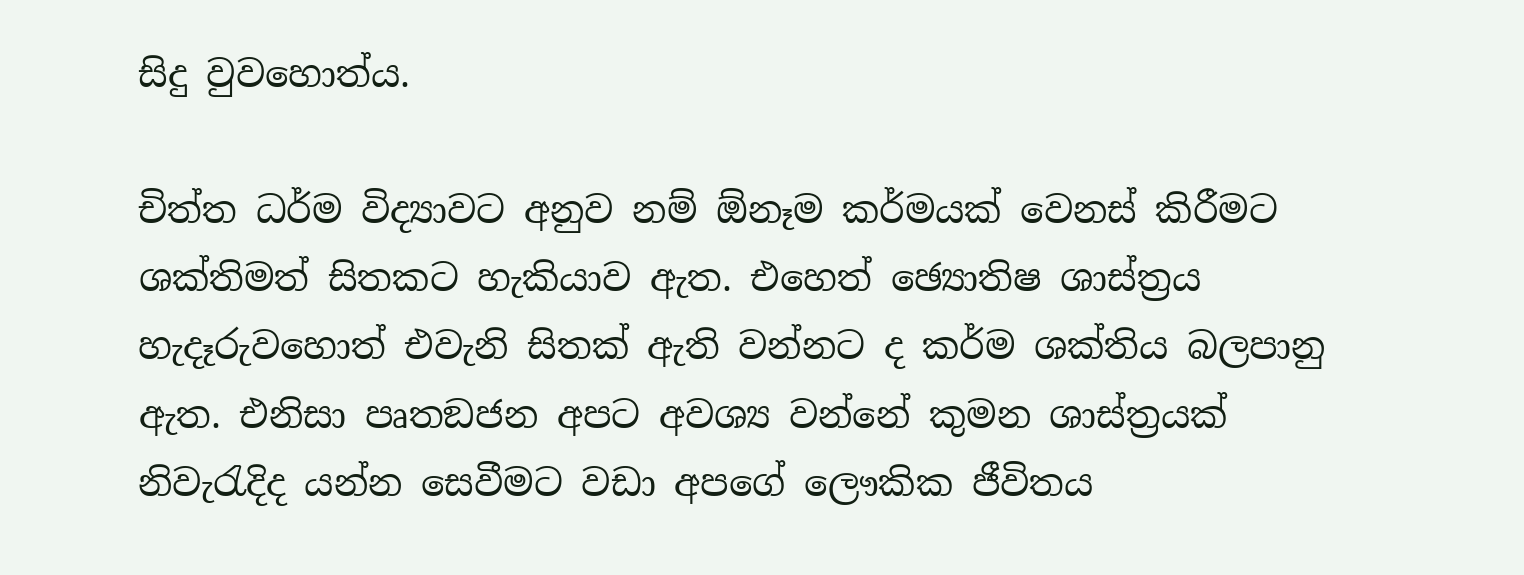සිදු වුවහොත්ය.

චිත්ත ධර්ම විද්‍යාවට අනුව නම් ඕනෑම කර්මයක් වෙනස් කිරීමට ශක්තිමත් සිතකට හැකියාව ඇත. එහෙත් ඡ්‍යොතිෂ ශාස්ත්‍රය හැදෑරුවහොත් එවැනි සිතක් ඇති වන්නට ද කර්ම ශක්තිය බලපානු ඇත. එනිසා පෘතඞජන අපට අවශ්‍ය වන්නේ කුමන ශාස්ත්‍රයක් නිවැරැදිද යන්න සෙවීමට වඩා අපගේ ලෞකික ජීවිතය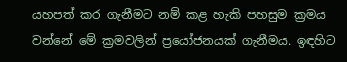යහපත් කර ගැනීමට නම් කළ හැකි පහසුම ක්‍රමය වන්නේ මේ ක්‍රමවලින් ප්‍රයෝජනයක් ගැනීමය. ඉඳහිට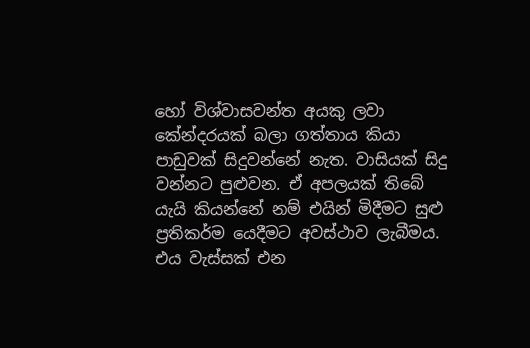හෝ විශ්වාසවන්ත අයකු ලවා කේන්දරයක් බලා ගත්තාය කියා පාඩුවක් සිදුවන්නේ නැත. වාසියක් සිදු වන්නට පුළුවන. ඒ අපලයක් තිබේ යැයි කියන්නේ නම් එයින් මිදීමට සුළු ප්‍රතිකර්ම යෙදීමට අවස්ථාව ලැබීමය. එය වැස්සක් එන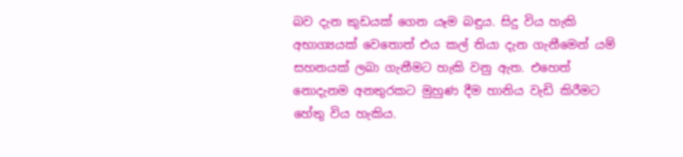බව දැන කුඩයක් ගෙන යෑම බඳුය. සිදු විය හැකි අභාග්‍යයක් වෙතොත් එය කල් තියා දැන ගැනීමෙන් යම් සහනයක් ලබා ගැනීමට හැකි වනු ඇත. එහෙත් නොදැනම අනතුරකට මුහුණ දීම හානිය වැඩි කිරීමට හේතු විය හැකිය.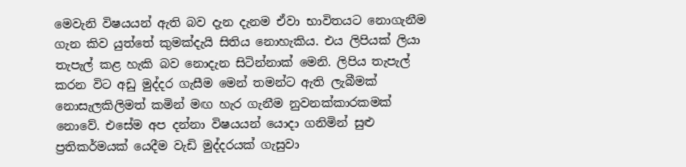මෙවැනි විෂයයන් ඇති බව දැන දැනම ඒවා භාවිතයට නොගැනීම ගැන කිව යුත්තේ කුමක්දැයි සිතිය නොහැකිය. එය ලිපියක් ලියා තැපැල් කළ හැකි බව නොදැන සිටින්නාක් මෙනි. ලිපිය තැපැල් කරන විට අඩු මුද්දර ගැසීම මෙන් තමන්ට ඇති ලැබීමක් නොසැලකිලිමත් කමින් මඟ හැර ගැනීම නුවනක්කාරකමක් නොවේ. එසේම අප දන්නා විෂයයන් යොදා ගනිමින් සුළු ප්‍රතිකර්මයක් යෙදීම වැඩි මුද්දරයක් ගැසුවා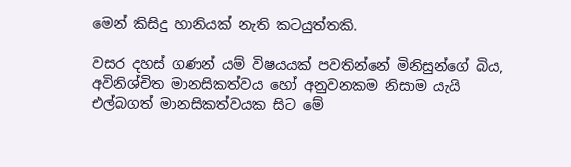මෙන් කිසිදු හානියක් නැති කටයුත්තකි.

වසර දහස් ගණන් යම් විෂයයක් පවතින්නේ මිනිසුන්ගේ බිය, අවිනිශ්චිත මානසිකත්වය හෝ අනුවනකම නිසාම යැයි එල්බගත් මානසිකත්වයක සිට මේ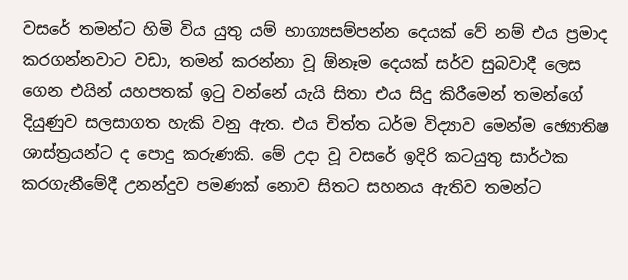වසරේ තමන්ට හිමි විය යුතු යම් භාග්‍යසම්පන්න දෙයක් වේ නම් එය ප්‍රමාද කරගන්නවාට වඩා, තමන් කරන්නා වූ ඕනෑම දෙයක් සර්ව සුබවාදී ලෙස ගෙන එයින් යහපතක් ඉටු වන්නේ යැයි සිතා එය සිදු කිරීමෙන් තමන්ගේ දියුණුව සලසාගත හැකි වනු ඇත. එය චිත්ත ධර්ම විද්‍යාව මෙන්ම ඡ්‍යොතිෂ ශාස්ත්‍රයන්ට ද පොදු කරුණකි. මේ උදා වූ වසරේ ඉදිරි කටයුතු සාර්ථක කරගැනීමේදී උනන්දුව පමණක් නොව සිතට සහනය ඇතිව තමන්ට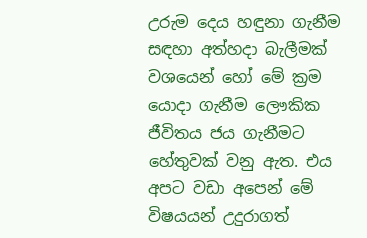උරුම දෙය හඳුනා ගැනීම සඳහා අත්හදා බැලීමක් වශයෙන් හෝ මේ ක්‍රම යොදා ගැනීම ලෞකික ජීවිතය ජය ගැනීමට හේතුවක් වනු ඇත. එය අපට වඩා අපෙන් මේ විෂයයන් උදුරාගත්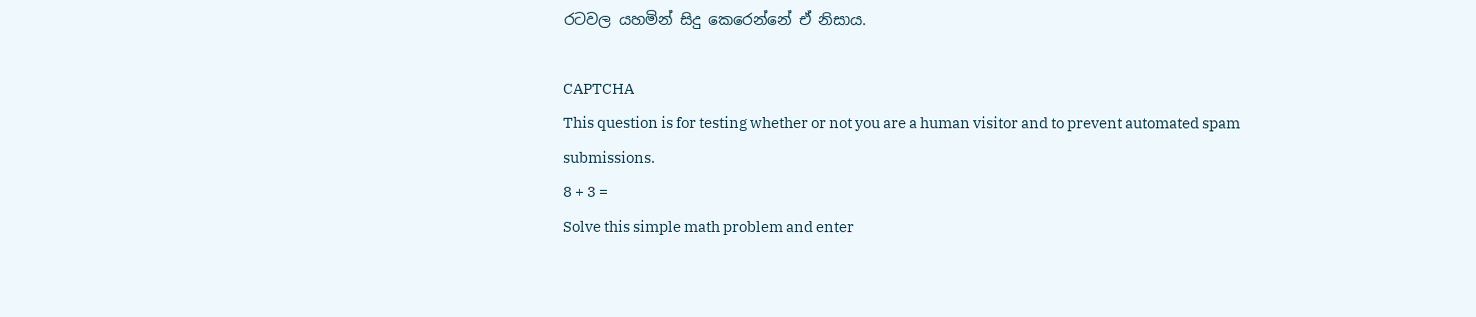රටවල යහමින් සිදු කෙරෙන්නේ ඒ නිසාය.

CAPTCHA
This question is for testing whether or not you are a human visitor and to prevent automated spam submissions.
8 + 3 =
Solve this simple math problem and enter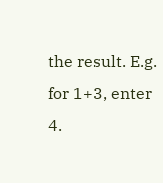the result. E.g. for 1+3, enter 4.